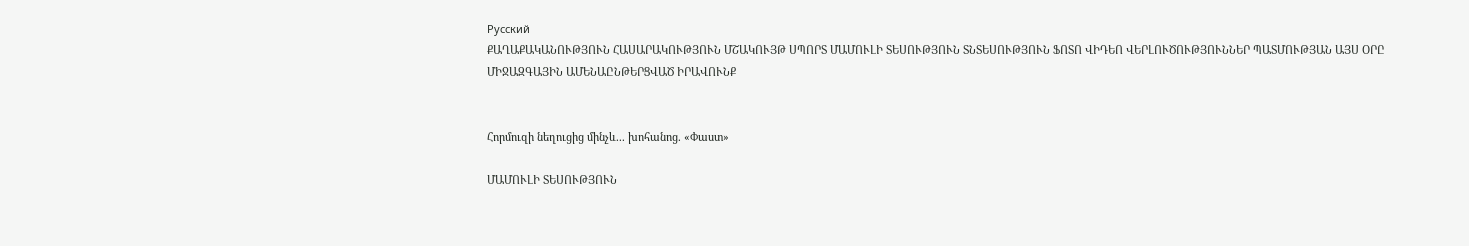Русский
ՔԱՂԱՔԱԿԱՆՈՒԹՅՈՒՆ ՀԱՍԱՐԱԿՈՒԹՅՈՒՆ ՄՇԱԿՈՒՅԹ ՍՊՈՐՏ ՄԱՄՈՒԼԻ ՏԵՍՈՒԹՅՈՒՆ ՏՆՏԵՍՈՒԹՅՈՒՆ ՖՈՏՈ ՎԻԴԵՈ ՎԵՐԼՈՒԾՈՒԹՅՈՒՆՆԵՐ ՊԱՏՄՈՒԹՅԱՆ ԱՅՍ ՕՐԸ ՄԻՋԱԶԳԱՅԻՆ ԱՄԵՆԱԸՆԹԵՐՑՎԱԾ ԻՐԱՎՈՒՆՔ


Հորմուզի նեղուցից մինչև... խոհանոց. «Փաստ»

ՄԱՄՈՒԼԻ ՏԵՍՈՒԹՅՈՒՆ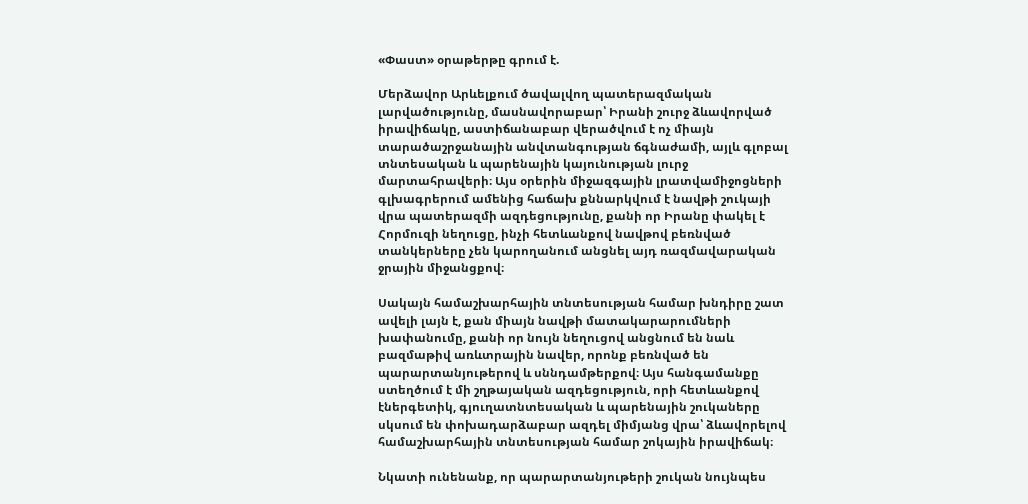«Փաստ» օրաթերթը գրում է.

Մերձավոր Արևելքում ծավալվող պատերազմական լարվածությունը, մասնավորաբար՝ Իրանի շուրջ ձևավորված իրավիճակը, աստիճանաբար վերածվում է ոչ միայն տարածաշրջանային անվտանգության ճգնաժամի, այլև գլոբալ տնտեսական և պարենային կայունության լուրջ մարտահրավերի։ Այս օրերին միջազգային լրատվամիջոցների գլխագրերում ամենից հաճախ քննարկվում է նավթի շուկայի վրա պատերազմի ազդեցությունը, քանի որ Իրանը փակել է Հորմուզի նեղուցը, ինչի հետևանքով նավթով բեռնված տանկերները չեն կարողանում անցնել այդ ռազմավարական ջրային միջանցքով։

Սակայն համաշխարհային տնտեսության համար խնդիրը շատ ավելի լայն է, քան միայն նավթի մատակարարումների խափանումը, քանի որ նույն նեղուցով անցնում են նաև բազմաթիվ առևտրային նավեր, որոնք բեռնված են պարարտանյութերով և սննդամթերքով։ Այս հանգամանքը ստեղծում է մի շղթայական ազդեցություն, որի հետևանքով էներգետիկ, գյուղատնտեսական և պարենային շուկաները սկսում են փոխադարձաբար ազդել միմյանց վրա՝ ձևավորելով համաշխարհային տնտեսության համար շոկային իրավիճակ։

Նկատի ունենանք, որ պարարտանյութերի շուկան նույնպես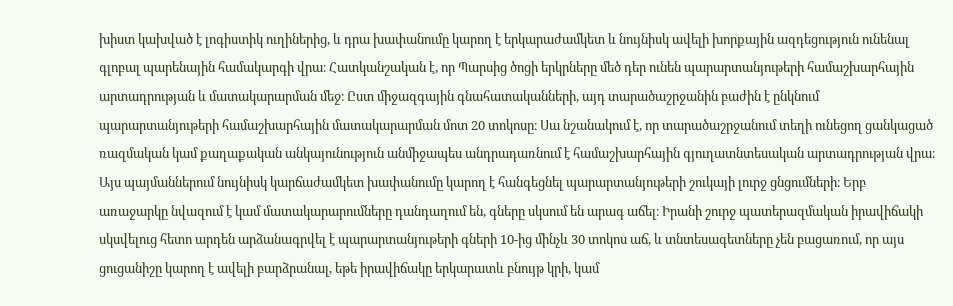խիստ կախված է լոգիստիկ ուղիներից, և դրա խափանումը կարող է երկարաժամկետ և նույնիսկ ավելի խորքային ազդեցություն ունենալ գլոբալ պարենային համակարգի վրա։ Հատկանշական է, որ Պարսից ծոցի երկրները մեծ դեր ունեն պարարտանյութերի համաշխարհային արտադրության և մատակարարման մեջ։ Ըստ միջազգային գնահատականների, այդ տարածաշրջանին բաժին է ընկնում պարարտանյութերի համաշխարհային մատակարարման մոտ 20 տոկոսը։ Սա նշանակում է, որ տարածաշրջանում տեղի ունեցող ցանկացած ռազմական կամ քաղաքական անկայունություն անմիջապես անդրադառնում է համաշխարհային գյուղատնտեսական արտադրության վրա։ Այս պայմաններում նույնիսկ կարճաժամկետ խափանումը կարող է հանգեցնել պարարտանյութերի շուկայի լուրջ ցնցումների։ Երբ առաջարկը նվազում է կամ մատակարարումները դանդաղում են, գները սկսում են արագ աճել։ Իրանի շուրջ պատերազմական իրավիճակի սկսվելուց հետո արդեն արձանագրվել է պարարտանյութերի գների 10-ից մինչև 30 տոկոս աճ, և տնտեսագետները չեն բացառում, որ այս ցուցանիշը կարող է ավելի բարձրանալ, եթե իրավիճակը երկարատև բնույթ կրի, կամ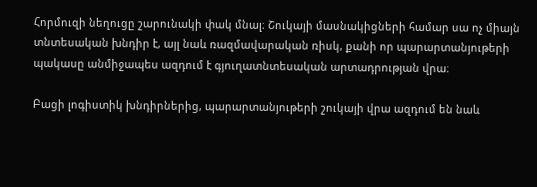Հորմուզի նեղուցը շարունակի փակ մնալ։ Շուկայի մասնակիցների համար սա ոչ միայն տնտեսական խնդիր է, այլ նաև ռազմավարական ռիսկ, քանի որ պարարտանյութերի պակասը անմիջապես ազդում է գյուղատնտեսական արտադրության վրա։

Բացի լոգիստիկ խնդիրներից, պարարտանյութերի շուկայի վրա ազդում են նաև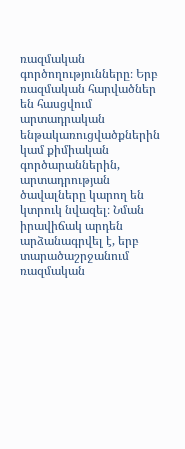ռազմական գործողությունները։ Երբ ռազմական հարվածներ են հասցվում արտադրական ենթակառուցվածքներին կամ քիմիական գործարաններին, արտադրության ծավալները կարող են կտրուկ նվազել։ Նման իրավիճակ արդեն արձանագրվել է, երբ տարածաշրջանում ռազմական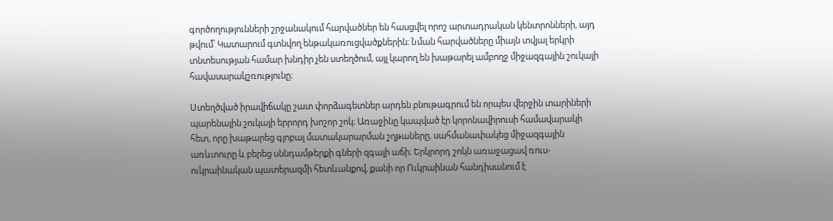գործողությունների շրջանակում հարվածներ են հասցվել որոշ արտադրական կենտրոնների, այդ թվում՝ Կատարում գտնվող ենթակառուցվածքներին։ Նման հարվածները միայն տվյալ երկրի տնտեսության համար խնդիր չեն ստեղծում, այլ կարող են խաթարել ամբողջ միջազգային շուկայի հավասարակշռությունը։

Ստեղծված իրավիճակը շատ փորձագետներ արդեն բնութագրում են որպես վերջին տարիների պարենային շուկայի երրորդ խոշոր շոկ։ Առաջինը կապված էր կորոնավիրուսի համավարակի հետ, որը խաթարեց գլոբալ մատակարարման շղթաները, սահմանափակեց միջազգային առևտուրը և բերեց սննդամթերքի գների զգալի աճի։ Երկրորդ շոկն առաջացավ ռուս-ուկրաինական պատերազմի հետևանքով, քանի որ Ուկրաինան հանդիսանում է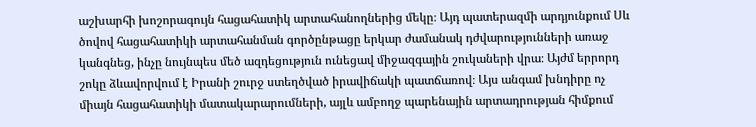աշխարհի խոշորագույն հացահատիկ արտահանողներից մեկը։ Այդ պատերազմի արդյունքում Սև ծովով հացահատիկի արտահանման գործընթացը երկար ժամանակ դժվարությունների առաջ կանգնեց, ինչը նույնպես մեծ ազդեցություն ունեցավ միջազգային շուկաների վրա։ Այժմ երրորդ շոկը ձևավորվում է Իրանի շուրջ ստեղծված իրավիճակի պատճառով։ Այս անգամ խնդիրը ոչ միայն հացահատիկի մատակարարումների, այլև ամբողջ պարենային արտադրության հիմքում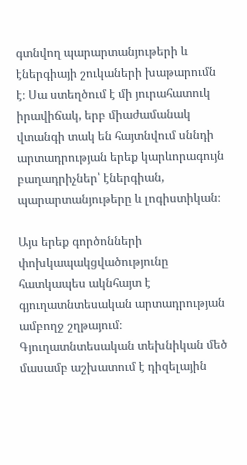գտնվող պարարտանյութերի և էներգիայի շուկաների խաթարումն է։ Սա ստեղծում է մի յուրահատուկ իրավիճակ, երբ միաժամանակ վտանգի տակ են հայտնվում սննդի արտադրության երեք կարևորագույն բաղադրիչներ՝ էներգիան, պարարտանյութերը և լոգիստիկան։

Այս երեք գործոնների փոխկապակցվածությունը հատկապես ակնհայտ է գյուղատնտեսական արտադրության ամբողջ շղթայում։ Գյուղատնտեսական տեխնիկան մեծ մասամբ աշխատում է դիզելային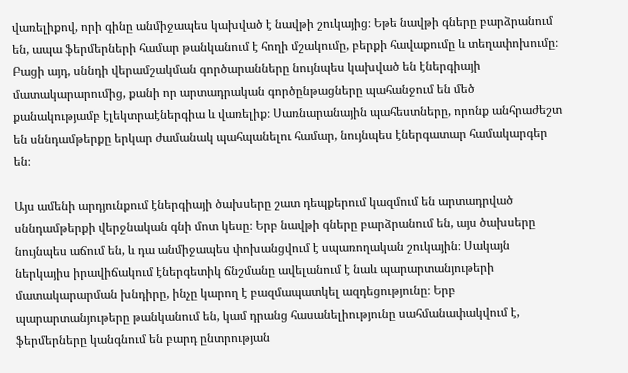վառելիքով, որի գինը անմիջապես կախված է նավթի շուկայից։ Եթե նավթի գները բարձրանում են, ապա ֆերմերների համար թանկանում է հողի մշակումը, բերքի հավաքումը և տեղափոխումը։ Բացի այդ, սննդի վերամշակման գործարանները նույնպես կախված են էներգիայի մատակարարումից, քանի որ արտադրական գործընթացները պահանջում են մեծ քանակությամբ էլեկտրաէներգիա և վառելիք։ Սառնարանային պահեստները, որոնք անհրաժեշտ են սննդամթերքը երկար ժամանակ պահպանելու համար, նույնպես էներգատար համակարգեր են։

Այս ամենի արդյունքում էներգիայի ծախսերը շատ դեպքերում կազմում են արտադրված սննդամթերքի վերջնական գնի մոտ կեսը։ Երբ նավթի գները բարձրանում են, այս ծախսերը նույնպես աճում են, և դա անմիջապես փոխանցվում է սպառողական շուկային։ Սակայն ներկայիս իրավիճակում էներգետիկ ճնշմանը ավելանում է նաև պարարտանյութերի մատակարարման խնդիրը, ինչը կարող է բազմապատկել ազդեցությունը։ Երբ պարարտանյութերը թանկանում են, կամ դրանց հասանելիությունը սահմանափակվում է, ֆերմերները կանգնում են բարդ ընտրության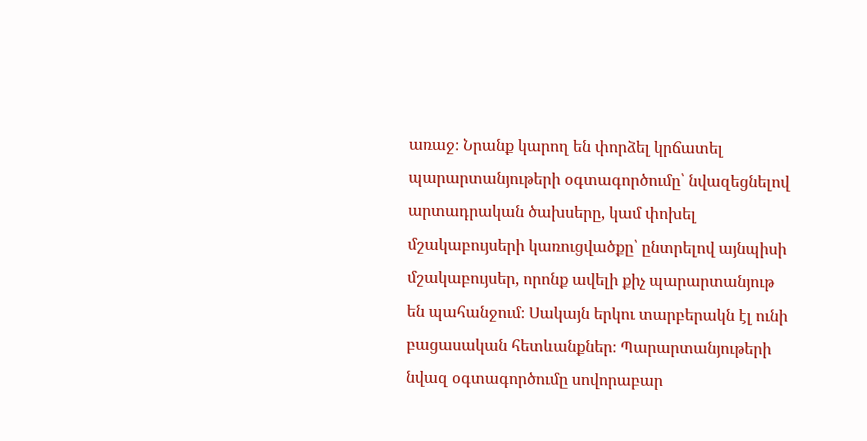առաջ։ Նրանք կարող են փորձել կրճատել պարարտանյութերի օգտագործումը՝ նվազեցնելով արտադրական ծախսերը, կամ փոխել մշակաբույսերի կառուցվածքը՝ ընտրելով այնպիսի մշակաբույսեր, որոնք ավելի քիչ պարարտանյութ են պահանջում։ Սակայն երկու տարբերակն էլ ունի բացասական հետևանքներ։ Պարարտանյութերի նվազ օգտագործումը սովորաբար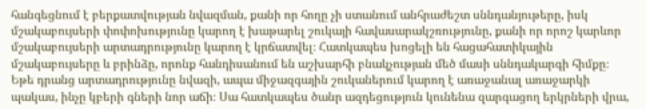հանգեցնում է բերքատվության նվազման, քանի որ հողը չի ստանում անհրաժեշտ սննդանյութերը, իսկ մշակաբույսերի փոփոխությունը կարող է խաթարել շուկայի հավասարակշռությունը, քանի որ որոշ կարևոր մշակաբույսերի արտադրությունը կարող է կրճատվել։ Հատկապես խոցելի են հացահատիկային մշակաբույսերը և բրինձը, որոնք հանդիսանում են աշխարհի բնակչության մեծ մասի սննդակարգի հիմքը։ Եթե դրանց արտադրությունը նվազի, ապա միջազգային շուկաներում կարող է առաջանալ առաջարկի պակաս, ինչը կբերի գների նոր աճի։ Սա հատկապես ծանր ազդեցություն կունենա զարգացող երկրների վրա,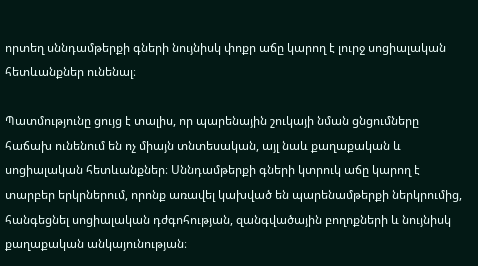որտեղ սննդամթերքի գների նույնիսկ փոքր աճը կարող է լուրջ սոցիալական հետևանքներ ունենալ։

Պատմությունը ցույց է տալիս, որ պարենային շուկայի նման ցնցումները հաճախ ունենում են ոչ միայն տնտեսական, այլ նաև քաղաքական և սոցիալական հետևանքներ։ Սննդամթերքի գների կտրուկ աճը կարող է տարբեր երկրներում, որոնք առավել կախված են պարենամթերքի ներկրումից, հանգեցնել սոցիալական դժգոհության, զանգվածային բողոքների և նույնիսկ քաղաքական անկայունության։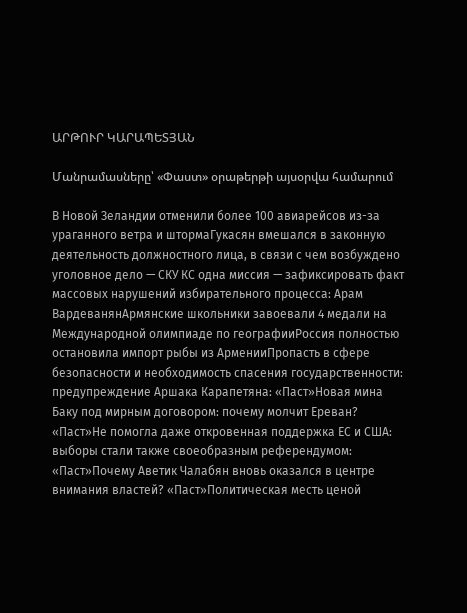ԱՐԹՈՒՐ ԿԱՐԱՊԵՏՅԱՆ

Մանրամասները՝ «Փաստ» օրաթերթի այսօրվա համարում

В Новой Зеландии отменили более 100 авиарейсов из-за ураганного ветра и штормаГукасян вмешался в законную деятельность должностного лица, в связи с чем возбуждено уголовное дело — СКУ КС одна миссия — зафиксировать факт массовых нарушений избирательного процесса: Арам ВардеванянАрмянские школьники завоевали 4 медали на Международной олимпиаде по географииРоссия полностью остановила импорт рыбы из АрменииПропасть в сфере безопасности и необходимость спасения государственности: предупреждение Аршака Карапетяна: «Паст»Новая мина Баку под мирным договором: почему молчит Ереван? «Паст»Не помогла даже откровенная поддержка ЕС и США: выборы стали также своеобразным референдумом: «Паст»Почему Аветик Чалабян вновь оказался в центре внимания властей? «Паст»Политическая месть ценой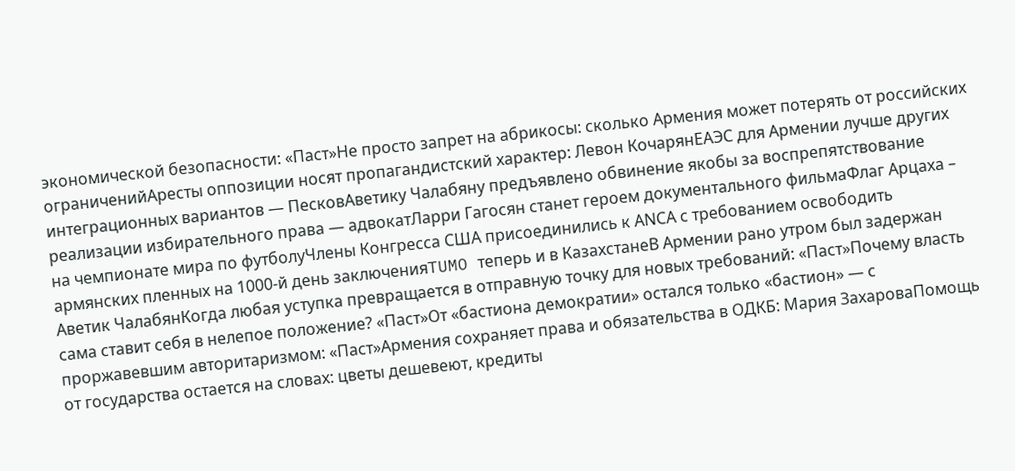экономической безопасности: «Паст»Не просто запрет на абрикосы: сколько Армения может потерять от российских ограниченийАресты оппозиции носят пропагандистский характер: Левон КочарянЕАЭС для Армении лучше других интеграционных вариантов — ПесковАветику Чалабяну предъявлено обвинение якобы за воспрепятствование реализации избирательного права — адвокатЛарри Гагосян станет героем документального фильмаФлаг Арцаха – на чемпионате мира по футболуЧлены Конгресса США присоединились к АNCА с требованием освободить армянских пленных на 1000-й день заключенияTUMO теперь и в КазахстанеВ Армении рано утром был задержан Аветик ЧалабянКогда любая уступка превращается в отправную точку для новых требований: «Паст»Почему власть сама ставит себя в нелепое положение? «Паст»От «бастиона демократии» остался только «бастион» — с проржавевшим авторитаризмом: «Паст»Армения сохраняет права и обязательства в ОДКБ: Мария ЗахароваПомощь от государства остается на словах: цветы дешевеют, кредиты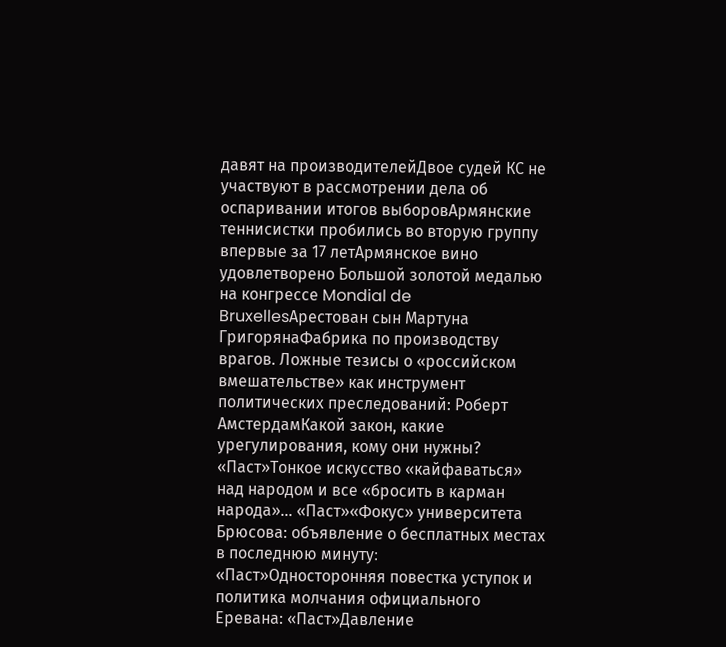давят на производителейДвое судей КС не участвуют в рассмотрении дела об оспаривании итогов выборовАрмянские теннисистки пробились во вторую группу впервые за 17 летАрмянское вино удовлетворено Большой золотой медалью на конгрессе Mondial de BruxellesАрестован сын Мартуна ГригорянаФабрика по производству врагов. Ложные тезисы о «российском вмешательстве» как инструмент политических преследований: Роберт АмстердамКакой закон, какие урегулирования, кому они нужны? «Паст»Тонкое искусство «кайфаваться» над народом и все «бросить в карман народа»... «Паст»«Фокус» университета Брюсова: объявление о бесплатных местах в последнюю минуту։ «Паст»Односторонняя повестка уступок и политика молчания официального Еревана: «Паст»Давление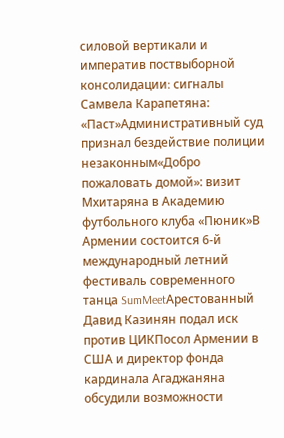силовой вертикали и императив поствыборной консолидации։ сигналы Самвела Карапетяна: «Паст»Административный суд признал бездействие полиции незаконным«Добро пожаловать домой»: визит Мхитаряна в Академию футбольного клуба «Пюник»В Армении состоится 6-й международный летний фестиваль современного танца SumMeetАрестованный Давид Казинян подал иск против ЦИКПосол Армении в США и директор фонда кардинала Агаджаняна обсудили возможности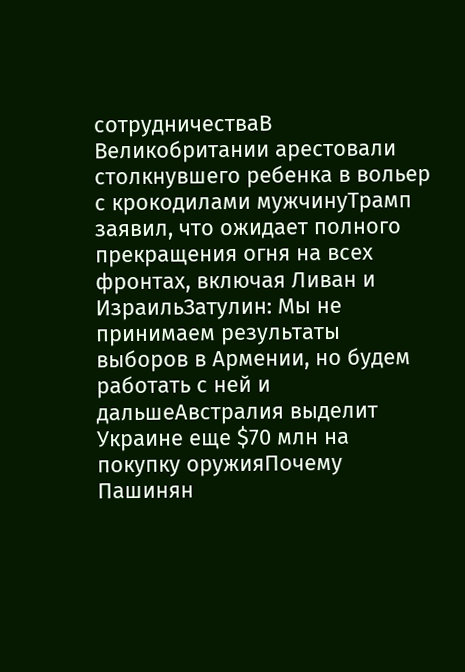сотрудничестваВ Великобритании арестовали столкнувшего ребенка в вольер с крокодилами мужчинуТрамп заявил, что ожидает полного прекращения огня на всех фронтах, включая Ливан и ИзраильЗатулин: Мы не принимаем результаты выборов в Армении, но будем работать с ней и дальшеАвстралия выделит Украине еще $70 млн на покупку оружияПочему Пашинян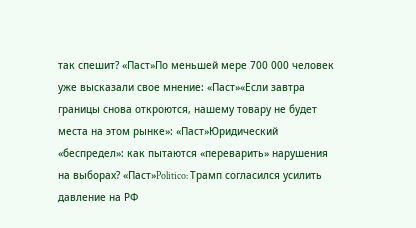так спешит? «Паст»По меньшей мере 700 000 человек уже высказали свое мнение: «Паст»«Если завтра границы снова откроются, нашему товару не будет места на этом рынке»: «Паст»Юридический «беспредел»: как пытаются «переварить» нарушения на выборах? «Паст»Politico: Трамп согласился усилить давление на РФ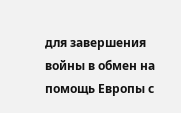для завершения войны в обмен на помощь Европы с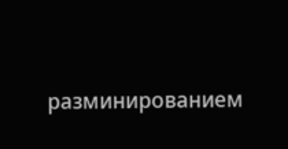разминированием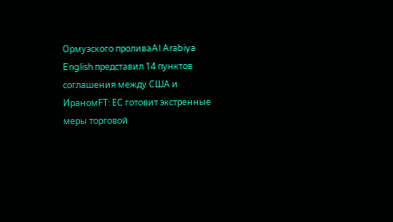Ормузского проливаAl Arabiya English представил 14 пунктов соглашения между США и ИраномFT: ЕС готовит экстренные меры торговой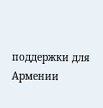поддержки для Армении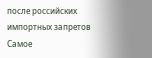после российских импортных запретов
Самое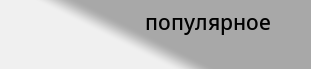популярное